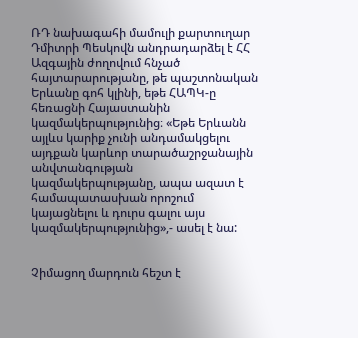ՌԴ նախագահի մամուլի քարտուղար Դմիտրի Պեսկովն անդրադարձել է ՀՀ Ազգային ժողովում հնչած հայտարարությանը, թե պաշտոնական Երևանը գոհ կլինի, եթե ՀԱՊԿ-ը հեռացնի Հայաստանին կազմակերպությունից։ «Եթե Երևանն այլևս կարիք չունի անդամակցելու այդքան կարևոր տարածաշրջանային անվտանգության կազմակերպությանը, ապա ազատ է համապատասխան որոշում կայացնելու և դուրս գալու այս կազմակերպությունից»,- ասել է նա:


Չիմացող մարդուն հեշտ է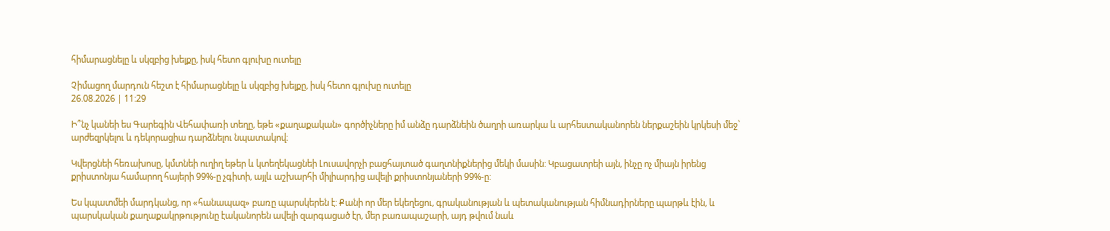հիմարացնելը և սկզբից խելքը, իսկ հետո գլուխը ուտելը

Չիմացող մարդուն հեշտ է հիմարացնելը և սկզբից խելքը, իսկ հետո գլուխը ուտելը
26.08.2026 | 11:29

Ի՞նչ կանեի ես Գարեգին Վեհափառի տեղը, եթե «քաղաքական» գործիչները իմ անձը դարձնեին ծաղրի առարկա և արհեստականորեն ներքաշեին կրկեսի մեջ՝ արժեզրկելու և դեկորացիա դարձնելու նպատակով։

Կվերցնեի հեռախոսը, կմտնեի ուղիղ եթեր և կտեղեկացնեի Լուսավորչի բացհայտած գաղտնիքներից մեկի մասին: Կբացատրեի այն, ինչը ոչ միայն իրենց քրիստոնյա համարող հայերի 99%-ը չգիտի, այլև աշխարհի միլիարդից ավելի քրիստոնյաների 99%-ը:

Ես կպատմեի մարդկանց, որ «հանապազ» բառը պարսկերեն է: Քանի որ մեր եկեղեցու, գրականության և պետականության հիմնադիրները պարթև էին, և պարսկական քաղաքակրթությունը էականորեն ավելի զարգացած էր, մեր բառապաշարի, այդ թվում նաև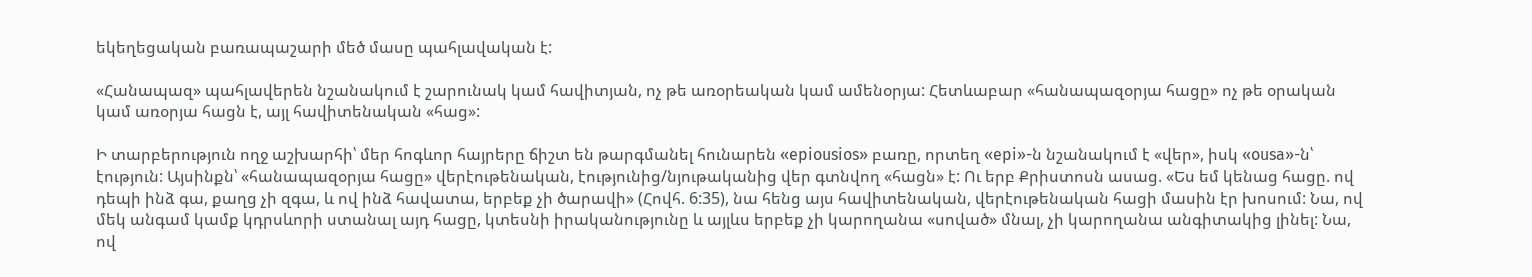եկեղեցական բառապաշարի մեծ մասը պահլավական է:

«Հանապազ» պահլավերեն նշանակում է շարունակ կամ հավիտյան, ոչ թե առօրեական կամ ամենօրյա: Հետևաբար «հանապազօրյա հացը» ոչ թե օրական կամ առօրյա հացն է, այլ հավիտենական «հաց»:

Ի տարբերություն ողջ աշխարհի՝ մեր հոգևոր հայրերը ճիշտ են թարգմանել հունարեն «epiousios» բառը, որտեղ «epi»-ն նշանակում է «վեր», իսկ «ousa»-ն՝ էություն: Այսինքն՝ «հանապազօրյա հացը» վերէութենական, էությունից/նյութականից վեր գտնվող «հացն» է: Ու երբ Քրիստոսն ասաց. «Ես եմ կենաց հացը. ով դեպի ինձ գա, քաղց չի զգա, և ով ինձ հավատա, երբեք չի ծարավի» (Հովհ. 6:35), նա հենց այս հավիտենական, վերէութենական հացի մասին էր խոսում: Նա, ով մեկ անգամ կամք կդրսևորի ստանալ այդ հացը, կտեսնի իրականությունը և այլևս երբեք չի կարողանա «սոված» մնալ, չի կարողանա անգիտակից լինել: Նա, ով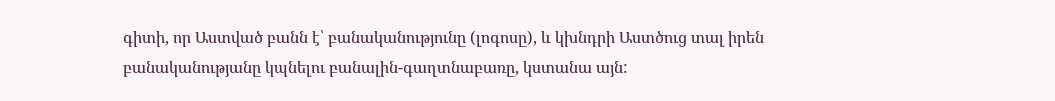գիտի, որ Աստված բանն է՝ բանականությունը (լոգոսը), և կխնդրի Աստծուց տալ իրեն բանականությանը կպնելու բանալին-գաղտնաբառը, կստանա այն: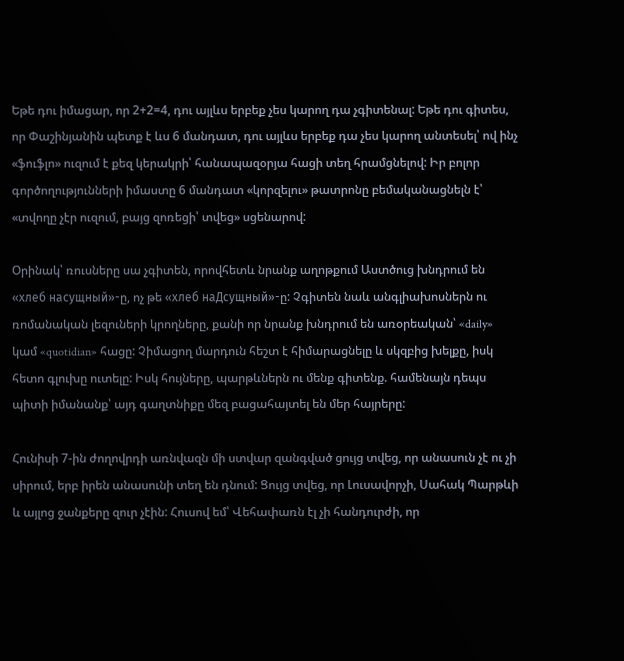Եթե դու իմացար, որ 2+2=4, դու այլևս երբեք չես կարող դա չգիտենալ: Եթե դու գիտես, որ Փաշինյանին պետք է ևս 6 մանդատ, դու այլևս երբեք դա չես կարող անտեսել՝ ով ինչ «ֆուֆլո» ուզում է քեզ կերակրի՝ հանապազօրյա հացի տեղ հրամցնելով: Իր բոլոր գործողությունների իմաստը 6 մանդատ «կորզելու» թատրոնը բեմականացնելն է՝ «տվողը չէր ուզում, բայց զոռեցի՝ տվեց» սցենարով:

Օրինակ՝ ռուսները սա չգիտեն, որովհետև նրանք աղոթքում Աստծուց խնդրում են «хлеб насущный»-ը, ոչ թե «хлеб наДсущный»-ը: Չգիտեն նաև անգլիախոսներն ու ռոմանական լեզուների կրողները, քանի որ նրանք խնդրում են առօրեական՝ «daily» կամ «quotidian» հացը: Չիմացող մարդուն հեշտ է հիմարացնելը և սկզբից խելքը, իսկ հետո գլուխը ուտելը: Իսկ հույները, պարթևներն ու մենք գիտենք. համենայն դեպս պիտի իմանանք՝ այդ գաղտնիքը մեզ բացահայտել են մեր հայրերը:

Հունիսի 7-ին ժողովրդի առնվազն մի ստվար զանգված ցույց տվեց, որ անասուն չէ ու չի սիրում, երբ իրեն անասունի տեղ են դնում: Ցույց տվեց, որ Լուսավորչի, Սահակ Պարթևի և այլոց ջանքերը զուր չէին: Հուսով եմ՝ Վեհափառն էլ չի հանդուրժի, որ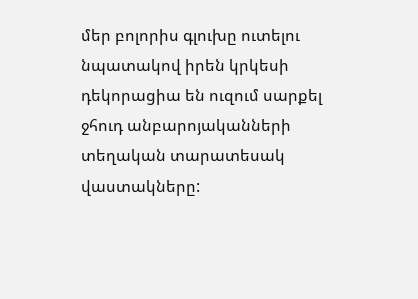մեր բոլորիս գլուխը ուտելու նպատակով իրեն կրկեսի դեկորացիա են ուզում սարքել ջհուդ անբարոյականների տեղական տարատեսակ վաստակները: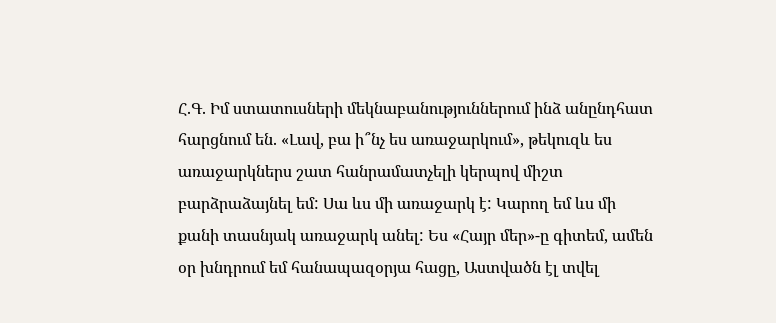Հ.Գ. Իմ ստատուսների մեկնաբանություններում ինձ անընդհատ հարցնում են. «Լավ, բա ի՞նչ ես առաջարկում», թեկուզև ես առաջարկներս շատ հանրամատչելի կերպով միշտ բարձրաձայնել եմ: Սա ևս մի առաջարկ է: Կարող եմ ևս մի քանի տասնյակ առաջարկ անել: Ես «Հայր մեր»-ը գիտեմ, ամեն օր խնդրում եմ հանապազօրյա հացը, Աստվածն էլ տվել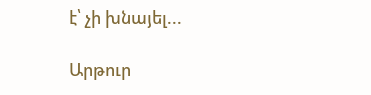է՝ չի խնայել...

Արթուր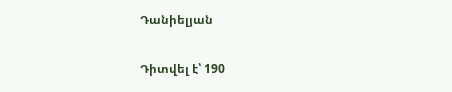Դանիելյան

Դիտվել է՝ 190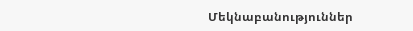Մեկնաբանություններ